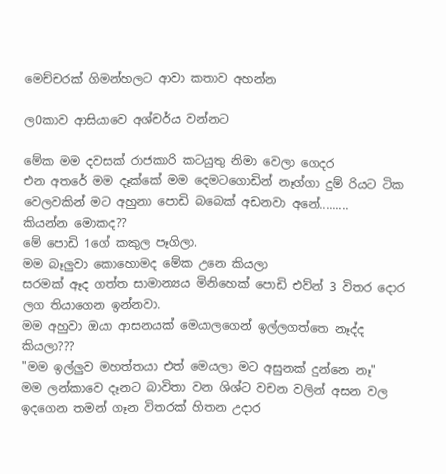මෙච්චරක් ගිමන්හලට ආවා කතාව අහන්න

ල0කාව ආසියාවෙ අශ්චර්ය වන්නට

මේක මම දවසක් රාජකාරි කටයුතු නිමා වෙලා ගෙදර
එන අතරේ මම දෑක්කේ මම දෙමටගොඩින් නෑග්ගා දුම් රියට ටික වෙලවකින් මට අහුනා පොඩි බබෙක් අඩනවා අනේ.........
කියන්න මොකද??
මේ පොඩි 1ගේ කකුල පෑගිලා.
මම බෑලුවා කොහොමද මේක උනෙ කියලා
සරමක් ඈද ගත්ත සාමාන්‍යය මිනිහෙක් පොඩි එව්න් 3 විතර දොර ලග තියාගෙන ඉන්නවා.
මම අහුවා ඔයා ආසනයක් මෙයාලගෙන් ඉල්ලගත්තෙ නෑද්ද කියලා???
"මම ඉල්ලුව මහත්තයා එත් මෙයලා මට අසුනක් දුන්නෙ නෑ"
මම ලන්කාවෙ දෑනට බාවිතා වන ශිශ්ට වචන වලින් අසන වල ඉදගෙන තමන් ගෑන විතරක් හිතන උදාර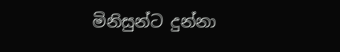මිනිසුන්ට දුන්නා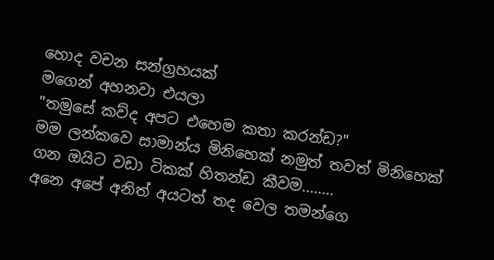හොද වචන සන්ග්‍රහයක්
මගෙන් අහනවා එයලා
"තමුසේ කව්ද අපට එහෙම කතා කරන්ඩ?"
මම ලන්කවෙ සාමාන්ය මිනිහෙක් නමුත් තවත් මිනිහෙක් ගන ඔයිට වඩා ටිකක් හිතන්ඩ කීවම........
අනෙ අපේ අනිත් අයටත් තද වෙල තමන්ගෙ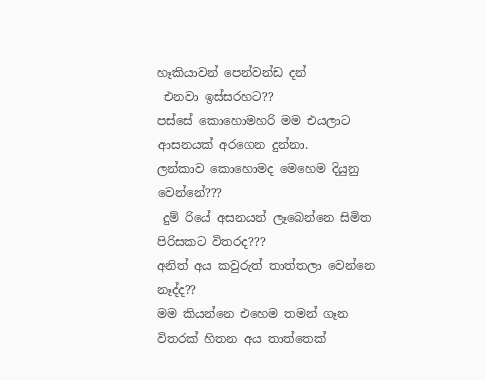හෑකියාවන් පෙන්වන්ඩ දන්
 එනවා ඉස්සරහට??
පස්සේ කොහොමහරි මම එයලාට ආසනයක් අරගෙන දුන්නා.
ලන්කාව කොහොමද මෙහෙම දියුනු වෙන්නේ???
 දුම් රියේ අසනයන් ලෑබෙන්නෙ සිමිත පිරිසකට විතරද???
අනිත් අය කවුරුත් තාත්තලා වෙන්නෙ නෑද්ද??
මම කියන්නෙ එහෙම තමන් ගෑන විතරක් හිතන අය තාත්තෙක්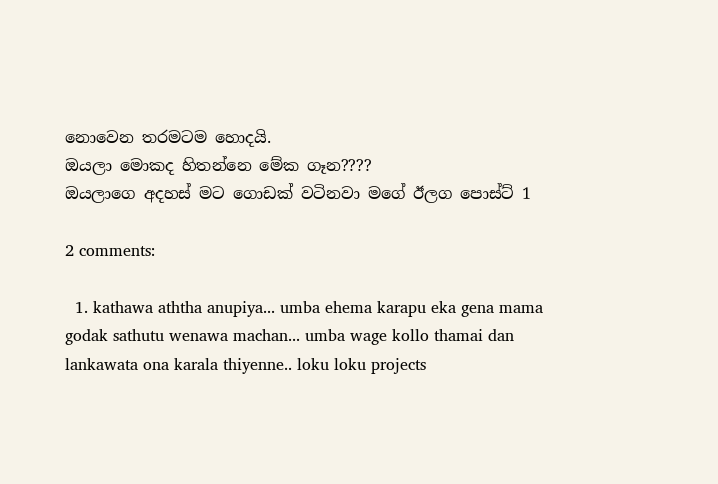නොවෙන තරමටම හොදයි.
ඔයලා මොකද හිතන්නෙ මේක ගෑන????
ඔයලාගෙ අදහස් මට ගොඩක් වටිනවා මගේ ඊලග පොස්ට් 1

2 comments:

  1. kathawa aththa anupiya... umba ehema karapu eka gena mama godak sathutu wenawa machan... umba wage kollo thamai dan lankawata ona karala thiyenne.. loku loku projects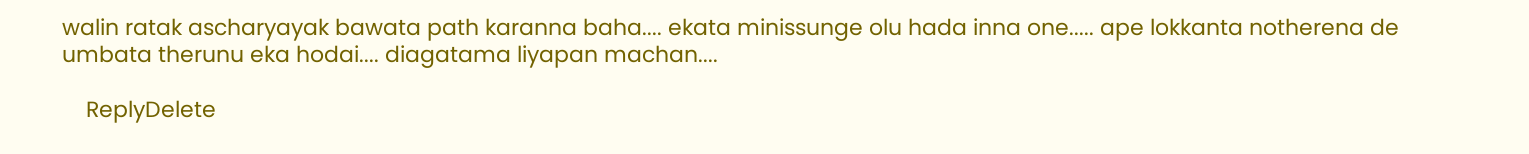walin ratak ascharyayak bawata path karanna baha.... ekata minissunge olu hada inna one..... ape lokkanta notherena de umbata therunu eka hodai.... diagatama liyapan machan....

    ReplyDelete